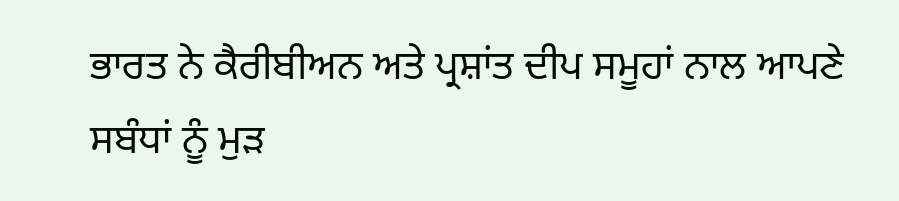ਭਾਰਤ ਨੇ ਕੈਰੀਬੀਅਨ ਅਤੇ ਪ੍ਰਸ਼ਾਂਤ ਦੀਪ ਸਮੂਹਾਂ ਨਾਲ ਆਪਣੇ ਸਬੰਧਾਂ ਨੂੰ ਮੁੜ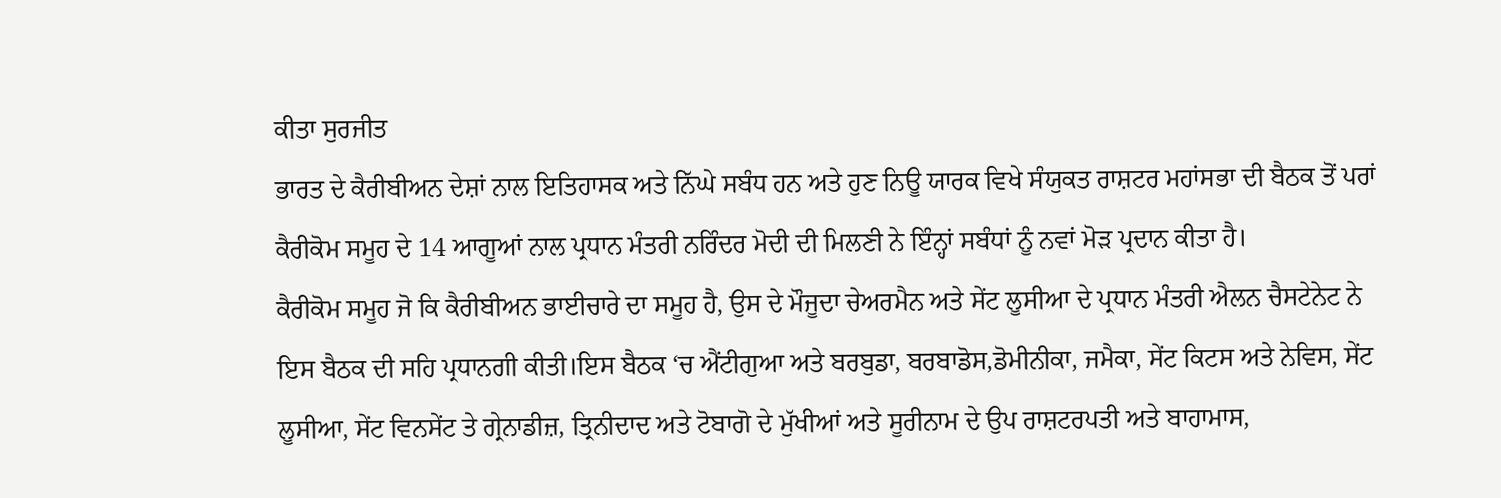ਕੀਤਾ ਸੁਰਜੀਤ
ਭਾਰਤ ਦੇ ਕੈਰੀਬੀਅਨ ਦੇਸ਼ਾਂ ਨਾਲ ਇਤਿਹਾਸਕ ਅਤੇ ਨਿੱਘੇ ਸਬੰਧ ਹਨ ਅਤੇ ਹੁਣ ਨਿਊ ਯਾਰਕ ਵਿਖੇ ਸੰਯੁਕਤ ਰਾਸ਼ਟਰ ਮਹਾਂਸਭਾ ਦੀ ਬੈਠਕ ਤੋਂ ਪਰਾਂ ਕੈਰੀਕੋਮ ਸਮੂਹ ਦੇ 14 ਆਗੂਆਂ ਨਾਲ ਪ੍ਰਧਾਨ ਮੰਤਰੀ ਨਰਿੰਦਰ ਮੋਦੀ ਦੀ ਮਿਲਣੀ ਨੇ ਇੰਨ੍ਹਾਂ ਸਬੰਧਾਂ ਨੂੰ ਨਵਾਂ ਮੋੜ ਪ੍ਰਦਾਨ ਕੀਤਾ ਹੈ।
ਕੈਰੀਕੋਮ ਸਮੂਹ ਜੋ ਕਿ ਕੈਰੀਬੀਅਨ ਭਾਈਚਾਰੇ ਦਾ ਸਮੂਹ ਹੈ, ਉਸ ਦੇ ਮੌਜੂਦਾ ਚੇਅਰਮੈਨ ਅਤੇ ਸੇਂਟ ਲੂਸੀਆ ਦੇ ਪ੍ਰਧਾਨ ਮੰਤਰੀ ਐਲਨ ਚੈਸਟੇਨੇਟ ਨੇ ਇਸ ਬੈਠਕ ਦੀ ਸਹਿ ਪ੍ਰਧਾਨਗੀ ਕੀਤੀ।ਇਸ ਬੈਠਕ ‘ਚ ਐਂਟੀਗੁਆ ਅਤੇ ਬਰਬੁਡਾ, ਬਰਬਾਡੋਸ,ਡੋਮੀਨੀਕਾ, ਜਮੈਕਾ, ਸੇਂਟ ਕਿਟਸ ਅਤੇ ਨੇਵਿਸ, ਸੇਂਟ ਲੂਸੀਆ, ਸੇਂਟ ਵਿਨਸੇਂਟ ਤੇ ਗ੍ਰੇਨਾਡੀਜ਼, ਤ੍ਰਿਨੀਦਾਦ ਅਤੇ ਟੋਬਾਗੋ ਦੇ ਮੁੱਖੀਆਂ ਅਤੇ ਸੂਰੀਨਾਮ ਦੇ ਉਪ ਰਾਸ਼ਟਰਪਤੀ ਅਤੇ ਬਾਹਾਮਾਸ,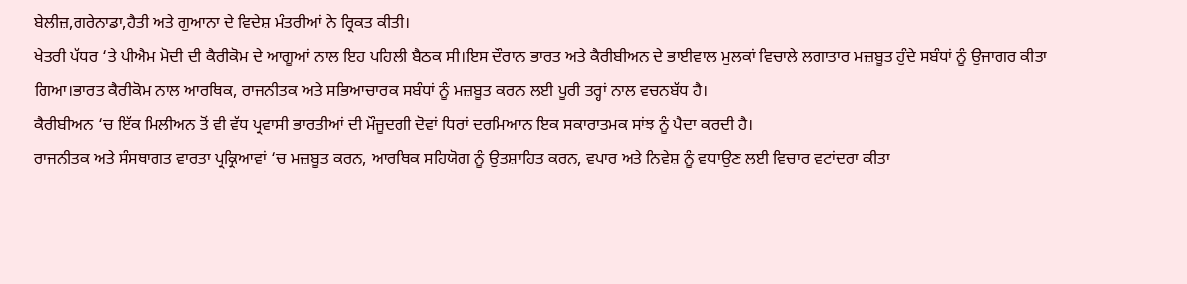ਬੇਲੀਜ਼,ਗਰੇਨਾਡਾ,ਹੈਤੀ ਅਤੇ ਗੁਆਨਾ ਦੇ ਵਿਦੇਸ਼ ਮੰਤਰੀਆਂ ਨੇ ਰ੍ਰਿਕਤ ਕੀਤੀ।
ਖੇਤਰੀ ਪੱਧਰ ‘ਤੇ ਪੀਐਮ ਮੋਦੀ ਦੀ ਕੈਰੀਕੋਮ ਦੇ ਆਗੂਆਂ ਨਾਲ ਇਹ ਪਹਿਲੀ ਬੈਠਕ ਸੀ।ਇਸ ਦੌਰਾਨ ਭਾਰਤ ਅਤੇ ਕੈਰੀਬੀਅਨ ਦੇ ਭਾਈਵਾਲ ਮੁਲਕਾਂ ਵਿਚਾਲੇ ਲਗਾਤਾਰ ਮਜ਼ਬੂਤ ਹੁੰਦੇ ਸਬੰਧਾਂ ਨੂੰ ਉਜਾਗਰ ਕੀਤਾ ਗਿਆ।ਭਾਰਤ ਕੈਰੀਕੋਮ ਨਾਲ ਆਰਥਿਕ, ਰਾਜਨੀਤਕ ਅਤੇ ਸਭਿਆਚਾਰਕ ਸਬੰਧਾਂ ਨੂੰ ਮਜ਼ਬੂਤ ਕਰਨ ਲਈ ਪੂਰੀ ਤਰ੍ਹਾਂ ਨਾਲ ਵਚਨਬੱਧ ਹੈ।
ਕੈਰੀਬੀਅਨ ‘ਚ ਇੱਕ ਮਿਲੀਅਨ ਤੋਂ ਵੀ ਵੱਧ ਪ੍ਰਵਾਸੀ ਭਾਰਤੀਆਂ ਦੀ ਮੌਜੂਦਗੀ ਦੋਵਾਂ ਧਿਰਾਂ ਦਰਮਿਆਨ ਇਕ ਸਕਾਰਾਤਮਕ ਸਾਂਝ ਨੂੰ ਪੈਦਾ ਕਰਦੀ ਹੈ।
ਰਾਜਨੀਤਕ ਅਤੇ ਸੰਸਥਾਗਤ ਵਾਰਤਾ ਪ੍ਰਕ੍ਰਿਆਵਾਂ ‘ਚ ਮਜ਼ਬੂਤ ਕਰਨ, ਆਰਥਿਕ ਸਹਿਯੋਗ ਨੂੰ ਉਤਸ਼ਾਹਿਤ ਕਰਨ, ਵਪਾਰ ਅਤੇ ਨਿਵੇਸ਼ ਨੂੰ ਵਧਾਉਣ ਲਈ ਵਿਚਾਰ ਵਟਾਂਦਰਾ ਕੀਤਾ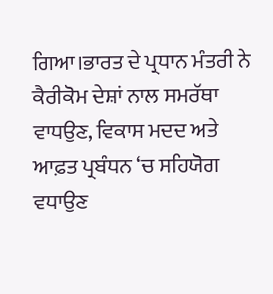ਗਿਆ।ਭਾਰਤ ਦੇ ਪ੍ਰਧਾਨ ਮੰਤਰੀ ਨੇ ਕੈਰੀਕੋਮ ਦੇਸ਼ਾਂ ਨਾਲ ਸਮਰੱਥਾ ਵਾਧਉਣ, ਵਿਕਾਸ ਮਦਦ ਅਤੇ ਆਫ਼ਤ ਪ੍ਰਬੰਧਨ ‘ਚ ਸਹਿਯੋਗ ਵਧਾਉਣ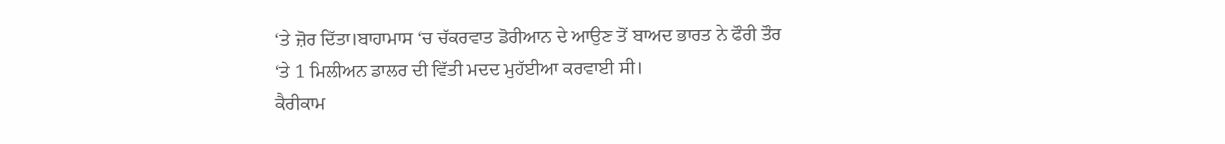‘ਤੇ ਜ਼ੋਰ ਦਿੱਤਾ।ਬਾਹਾਮਾਸ ‘ਚ ਚੱਕਰਵਾਤ ਡੋਰੀਆਨ ਦੇ ਆਉਣ ਤੋਂ ਬਾਅਦ ਭਾਰਤ ਨੇ ਫੌਰੀ ਤੌਰ ‘ਤੇ 1 ਮਿਲੀਅਨ ਡਾਲਰ ਦੀ ਵਿੱਤੀ ਮਦਦ ਮੁਹੱਈਆ ਕਰਵਾਈ ਸੀ।
ਕੈਰੀਕਾਮ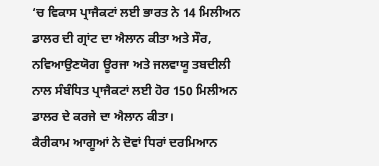‘ਚ ਵਿਕਾਸ ਪ੍ਰਾਜੈਕਟਾਂ ਲਈ ਭਾਰਤ ਨੇ 14 ਮਿਲੀਅਨ ਡਾਲਰ ਦੀ ਗ੍ਰਾਂਟ ਦਾ ਐਲਾਨ ਕੀਤਾ ਅਤੇ ਸੌਰ, ਨਵਿਆਉਣਯੋਗ ਊਰਜਾ ਅਤੇ ਜਲਵਾਯੂ ਤਬਦੀਲੀ ਨਾਲ ਸੰਬੰਧਿਤ ਪ੍ਰਾਜੈਕਟਾਂ ਲਈ ਹੋਰ 150 ਮਿਲੀਅਨ ਡਾਲਰ ਦੇ ਕਰਜੇ ਦਾ ਐਲਾਨ ਕੀਤਾ।
ਕੈਰੀਕਾਮ ਆਗੂਆਂ ਨੇ ਦੋਵਾਂ ਧਿਰਾਂ ਦਰਮਿਆਨ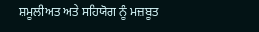ਸ਼ਮੂਲੀਅਤ ਅਤੇ ਸਹਿਯੋਗ ਨੂੰ ਮਜ਼ਬੂਤ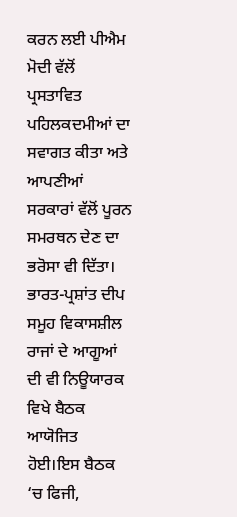ਕਰਨ ਲਈ ਪੀਐਮ ਮੋਦੀ ਵੱਲੋਂ ਪ੍ਰਸਤਾਵਿਤ ਪਹਿਲਕਦਮੀਆਂ ਦਾ ਸਵਾਗਤ ਕੀਤਾ ਅਤੇ ਆਪਣੀਆਂ ਸਰਕਾਰਾਂ ਵੱਲੋਂ ਪੂਰਨ ਸਮਰਥਨ ਦੇਣ ਦਾ ਭਰੋਸਾ ਵੀ ਦਿੱਤਾ।
ਭਾਰਤ-ਪ੍ਰਸ਼ਾਂਤ ਦੀਪ ਸਮੂਹ ਵਿਕਾਸਸ਼ੀਲ ਰਾਜਾਂ ਦੇ ਆਗੂਆਂ ਦੀ ਵੀ ਨਿਊਯਾਰਕ ਵਿਖੇ ਬੈਠਕ ਆਯੋਜਿਤ ਹੋਈ।ਇਸ ਬੈਠਕ ‘ਚ ਫਿਜੀ,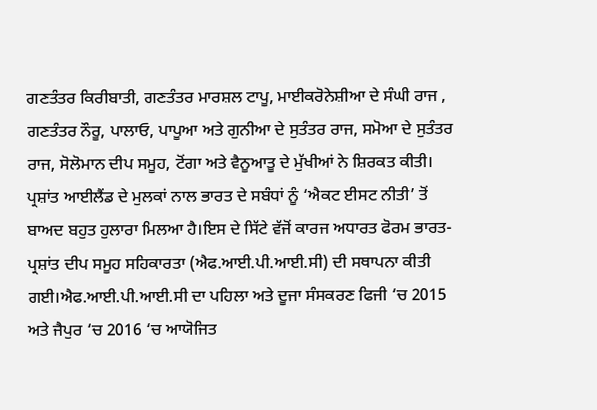ਗਣਤੰਤਰ ਕਿਰੀਬਾਤੀ, ਗਣਤੰਤਰ ਮਾਰਸ਼ਲ ਟਾਪੂ, ਮਾਈਕਰੋਨੇਸ਼ੀਆ ਦੇ ਸੰਘੀ ਰਾਜ , ਗਣਤੰਤਰ ਨੌਰੂ, ਪਾਲਾਓ, ਪਾਪੂਆ ਅਤੇ ਗੁਨੀਆ ਦੇ ਸੁਤੰਤਰ ਰਾਜ, ਸਮੋਆ ਦੇ ਸੁਤੰਤਰ ਰਾਜ, ਸੋਲੋਮਾਨ ਦੀਪ ਸਮੂਹ, ਟੋਂਗਾ ਅਤੇ ਵੈਨੂਆਤੂ ਦੇ ਮੁੱਖੀਆਂ ਨੇ ਸ਼ਿਰਕਤ ਕੀਤੀ।
ਪ੍ਰਸ਼ਾਂਤ ਆਈਲੈਂਡ ਦੇ ਮੁਲਕਾਂ ਨਾਲ ਭਾਰਤ ਦੇ ਸਬੰਧਾਂ ਨੂੰ ‘ਐਕਟ ਈਸਟ ਨੀਤੀ’ ਤੋਂ ਬਾਅਦ ਬਹੁਤ ਹੁਲਾਰਾ ਮਿਲਆ ਹੈ।ਇਸ ਦੇ ਸਿੱਟੇ ਵੱਜੋਂ ਕਾਰਜ ਅਧਾਰਤ ਫੋਰਮ ਭਾਰਤ-ਪ੍ਰਸ਼ਾਂਤ ਦੀਪ ਸਮੂਹ ਸਹਿਕਾਰਤਾ (ਐਫ.ਆਈ.ਪੀ.ਆਈ.ਸੀ) ਦੀ ਸਥਾਪਨਾ ਕੀਤੀ ਗਈ।ਐਫ.ਆਈ.ਪੀ.ਆਈ.ਸੀ ਦਾ ਪਹਿਲਾ ਅਤੇ ਦੂਜਾ ਸੰਸਕਰਣ ਫਿਜੀ ‘ਚ 2015 ਅਤੇ ਜੈਪੁਰ ‘ਚ 2016 ‘ਚ ਆਯੋਜਿਤ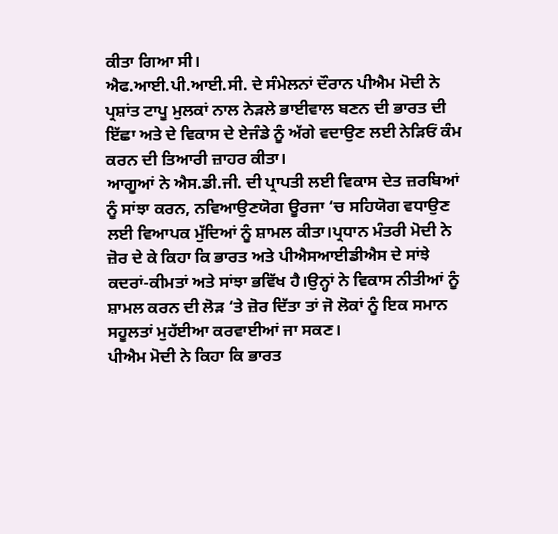ਕੀਤਾ ਗਿਆ ਸੀ।
ਐਫ.ਆਈ.ਪੀ.ਆਈ.ਸੀ. ਦੇ ਸੰਮੇਲਨਾਂ ਦੌਰਾਨ ਪੀਐਮ ਮੋਦੀ ਨੇ ਪ੍ਰਸ਼ਾਂਤ ਟਾਪੂ ਮੁਲਕਾਂ ਨਾਲ ਨੇੜਲੇ ਭਾਈਵਾਲ ਬਣਨ ਦੀ ਭਾਰਤ ਦੀ ਇੱਛਾ ਅਤੇ ਦੇ ਵਿਕਾਸ ਦੇ ਏਜੰਡੇ ਨੂੰ ਅੱਗੇ ਵਦਾਉਣ ਲਈ ਨੇੜਿਓਂ ਕੰਮ ਕਰਨ ਦੀ ਤਿਆਰੀ ਜ਼ਾਹਰ ਕੀਤਾ।
ਆਗੂਆਂ ਨੇ ਐਸ.ਡੀ.ਜੀ. ਦੀ ਪ੍ਰਾਪਤੀ ਲਈ ਵਿਕਾਸ ਦੇਤ ਜ਼ਰਬਿਆਂ ਨੂੰ ਸਾਂਝਾ ਕਰਨ, ਨਵਿਆਉਣਯੋਗ ਊਰਜਾ ‘ਚ ਸਹਿਯੋਗ ਵਧਾਉਣ ਲਈ ਵਿਆਪਕ ਮੁੱਦਿਆਂ ਨੂੰ ਸ਼ਾਮਲ ਕੀਤਾ।ਪ੍ਰਧਾਨ ਮੰਤਰੀ ਮੋਦੀ ਨੇ ਜ਼ੋਰ ਦੇ ਕੇ ਕਿਹਾ ਕਿ ਭਾਰਤ ਅਤੇ ਪੀਐਸਆਈਡੀਐਸ ਦੇ ਸਾਂਝੇ ਕਦਰਾਂ-ਕੀਮਤਾਂ ਅਤੇ ਸਾਂਝਾ ਭਵਿੱਖ ਹੈ।ਉਨ੍ਹਾਂ ਨੇ ਵਿਕਾਸ ਨੀਤੀਆਂ ਨੂੰ ਸ਼ਾਮਲ ਕਰਨ ਦੀ ਲੋੜ ‘ਤੇ ਜ਼ੋਰ ਦਿੱਤਾ ਤਾਂ ਜੋ ਲੋਕਾਂ ਨੂੰ ਇਕ ਸਮਾਨ ਸਹੂਲਤਾਂ ਮੁਹੱਈਆ ਕਰਵਾਈਆਂ ਜਾ ਸਕਣ।
ਪੀਐਮ ਮੋਦੀ ਨੇ ਕਿਹਾ ਕਿ ਭਾਰਤ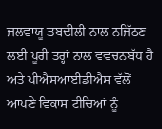ਜਲਵਾਯੂ ਤਬਦੀਲੀ ਨਾਲ ਨਜਿੱਠਣ ਲਈ ਪੂਰੀ ਤਰ੍ਹਾਂ ਨਾਲ ਵਵਚਨਬੱਧ ਹੈ ਅਤੇ ਪੀਐਸਆਈਡੀਐਸ ਵੱਲੋਂ ਆਪਣੇ ਵਿਕਾਸ ਟੀਚਿਆਂ ਨੂੰ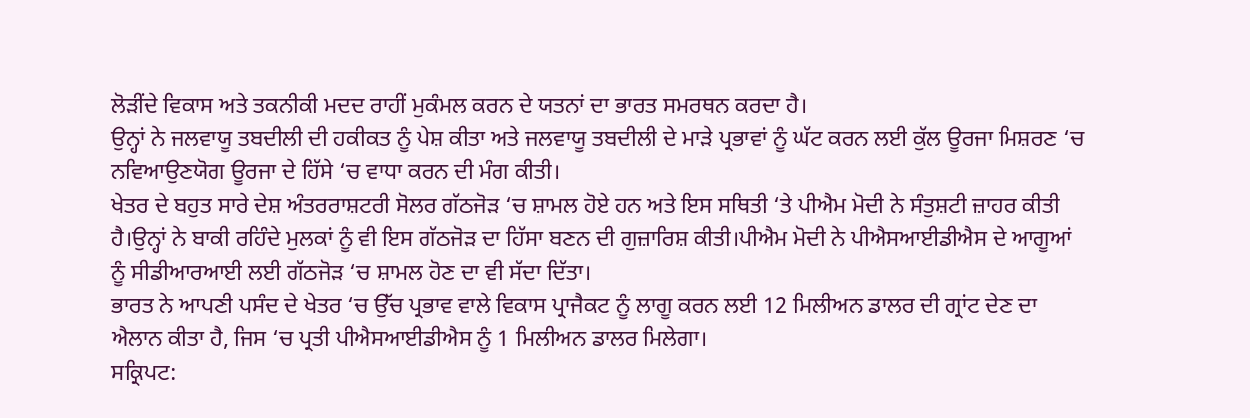ਲੋੜੀਂਦੇ ਵਿਕਾਸ ਅਤੇ ਤਕਨੀਕੀ ਮਦਦ ਰਾਹੀਂ ਮੁਕੰਮਲ ਕਰਨ ਦੇ ਯਤਨਾਂ ਦਾ ਭਾਰਤ ਸਮਰਥਨ ਕਰਦਾ ਹੈ।
ਉਨ੍ਹਾਂ ਨੇ ਜਲਵਾਯੂ ਤਬਦੀਲੀ ਦੀ ਹਕੀਕਤ ਨੂੰ ਪੇਸ਼ ਕੀਤਾ ਅਤੇ ਜਲਵਾਯੂ ਤਬਦੀਲੀ ਦੇ ਮਾੜੇ ਪ੍ਰਭਾਵਾਂ ਨੂੰ ਘੱਟ ਕਰਨ ਲਈ ਕੁੱਲ ਊਰਜਾ ਮਿਸ਼ਰਣ ‘ਚ ਨਵਿਆਉਣਯੋਗ ਊਰਜਾ ਦੇ ਹਿੱਸੇ ‘ਚ ਵਾਧਾ ਕਰਨ ਦੀ ਮੰਗ ਕੀਤੀ।
ਖੇਤਰ ਦੇ ਬਹੁਤ ਸਾਰੇ ਦੇਸ਼ ਅੰਤਰਰਾਸ਼ਟਰੀ ਸੋਲਰ ਗੱਠਜੋੜ ‘ਚ ਸ਼ਾਮਲ ਹੋਏ ਹਨ ਅਤੇ ਇਸ ਸਥਿਤੀ ‘ਤੇ ਪੀਐਮ ਮੋਦੀ ਨੇ ਸੰਤੁਸ਼ਟੀ ਜ਼ਾਹਰ ਕੀਤੀ ਹੈ।ਉਨ੍ਹਾਂ ਨੇ ਬਾਕੀ ਰਹਿੰਦੇ ਮੁਲਕਾਂ ਨੂੰ ਵੀ ਇਸ ਗੱਠਜੋੜ ਦਾ ਹਿੱਸਾ ਬਣਨ ਦੀ ਗੁਜ਼ਾਰਿਸ਼ ਕੀਤੀ।ਪੀਐਮ ਮੋਦੀ ਨੇ ਪੀਐਸਆਈਡੀਐਸ ਦੇ ਆਗੂਆਂ ਨੂੰ ਸੀਡੀਆਰਆਈ ਲਈ ਗੱਠਜੋੜ ‘ਚ ਸ਼ਾਮਲ ਹੋਣ ਦਾ ਵੀ ਸੱਦਾ ਦਿੱਤਾ।
ਭਾਰਤ ਨੇ ਆਪਣੀ ਪਸੰਦ ਦੇ ਖੇਤਰ ‘ਚ ਉੱਚ ਪ੍ਰਭਾਵ ਵਾਲੇ ਵਿਕਾਸ ਪ੍ਰਾਜੈਕਟ ਨੂੰ ਲਾਗੂ ਕਰਨ ਲਈ 12 ਮਿਲੀਅਨ ਡਾਲਰ ਦੀ ਗ੍ਰਾਂਟ ਦੇਣ ਦਾ ਐਲਾਨ ਕੀਤਾ ਹੈ, ਜਿਸ ‘ਚ ਪ੍ਰਤੀ ਪੀਐਸਆਈਡੀਐਸ ਨੂੰ 1 ਮਿਲੀਅਨ ਡਾਲਰ ਮਿਲੇਗਾ।
ਸਕ੍ਰਿਪਟ: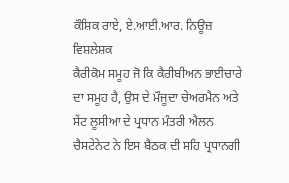ਕੌਸ਼ਿਕ ਰਾਏ, ਏ.ਆਈ.ਆਰ. ਨਿਊਜ਼ ਵਿਸ਼ਲੇਸ਼ਕ
ਕੈਰੀਕੋਮ ਸਮੂਹ ਜੋ ਕਿ ਕੈਰੀਬੀਅਨ ਭਾਈਚਾਰੇ ਦਾ ਸਮੂਹ ਹੈ, ਉਸ ਦੇ ਮੌਜੂਦਾ ਚੇਅਰਮੈਨ ਅਤੇ ਸੇਂਟ ਲੂਸੀਆ ਦੇ ਪ੍ਰਧਾਨ ਮੰਤਰੀ ਐਲਨ ਚੈਸਟੇਨੇਟ ਨੇ ਇਸ ਬੈਠਕ ਦੀ ਸਹਿ ਪ੍ਰਧਾਨਗੀ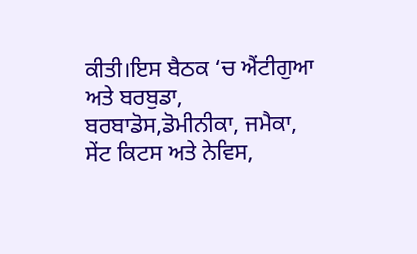ਕੀਤੀ।ਇਸ ਬੈਠਕ ‘ਚ ਐਂਟੀਗੁਆ ਅਤੇ ਬਰਬੁਡਾ, ਬਰਬਾਡੋਸ,ਡੋਮੀਨੀਕਾ, ਜਮੈਕਾ, ਸੇਂਟ ਕਿਟਸ ਅਤੇ ਨੇਵਿਸ,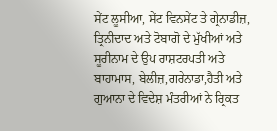ਸੇਂਟ ਲੂਸੀਆ, ਸੇਂਟ ਵਿਨਸੇਂਟ ਤੇ ਗ੍ਰੇਨਾਡੀਜ਼, ਤ੍ਰਿਨੀਦਾਦ ਅਤੇ ਟੋਬਾਗੋ ਦੇ ਮੁੱਖੀਆਂ ਅਤੇ ਸੂਰੀਨਾਮ ਦੇ ਉਪ ਰਾਸ਼ਟਰਪਤੀ ਅਤੇ ਬਾਹਾਮਾਸ, ਬੇਲੀਜ਼,ਗਰੇਨਾਡਾ,ਹੈਤੀ ਅਤੇ ਗੁਆਨਾ ਦੇ ਵਿਦੇਸ਼ ਮੰਤਰੀਆਂ ਨੇ ਰ੍ਰਿਕਤ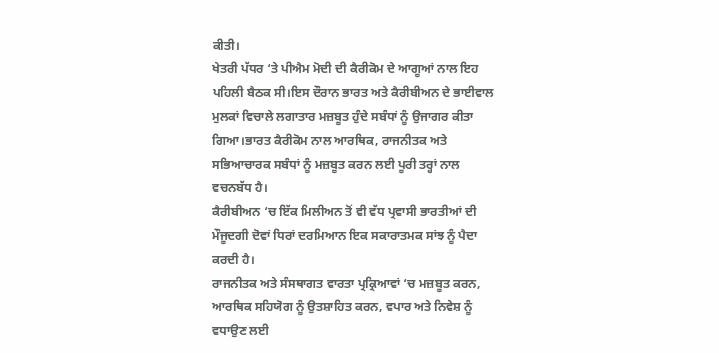ਕੀਤੀ।
ਖੇਤਰੀ ਪੱਧਰ ‘ਤੇ ਪੀਐਮ ਮੋਦੀ ਦੀ ਕੈਰੀਕੋਮ ਦੇ ਆਗੂਆਂ ਨਾਲ ਇਹ ਪਹਿਲੀ ਬੈਠਕ ਸੀ।ਇਸ ਦੌਰਾਨ ਭਾਰਤ ਅਤੇ ਕੈਰੀਬੀਅਨ ਦੇ ਭਾਈਵਾਲ ਮੁਲਕਾਂ ਵਿਚਾਲੇ ਲਗਾਤਾਰ ਮਜ਼ਬੂਤ ਹੁੰਦੇ ਸਬੰਧਾਂ ਨੂੰ ਉਜਾਗਰ ਕੀਤਾ ਗਿਆ।ਭਾਰਤ ਕੈਰੀਕੋਮ ਨਾਲ ਆਰਥਿਕ, ਰਾਜਨੀਤਕ ਅਤੇ ਸਭਿਆਚਾਰਕ ਸਬੰਧਾਂ ਨੂੰ ਮਜ਼ਬੂਤ ਕਰਨ ਲਈ ਪੂਰੀ ਤਰ੍ਹਾਂ ਨਾਲ ਵਚਨਬੱਧ ਹੈ।
ਕੈਰੀਬੀਅਨ ‘ਚ ਇੱਕ ਮਿਲੀਅਨ ਤੋਂ ਵੀ ਵੱਧ ਪ੍ਰਵਾਸੀ ਭਾਰਤੀਆਂ ਦੀ ਮੌਜੂਦਗੀ ਦੋਵਾਂ ਧਿਰਾਂ ਦਰਮਿਆਨ ਇਕ ਸਕਾਰਾਤਮਕ ਸਾਂਝ ਨੂੰ ਪੈਦਾ ਕਰਦੀ ਹੈ।
ਰਾਜਨੀਤਕ ਅਤੇ ਸੰਸਥਾਗਤ ਵਾਰਤਾ ਪ੍ਰਕ੍ਰਿਆਵਾਂ ‘ਚ ਮਜ਼ਬੂਤ ਕਰਨ, ਆਰਥਿਕ ਸਹਿਯੋਗ ਨੂੰ ਉਤਸ਼ਾਹਿਤ ਕਰਨ, ਵਪਾਰ ਅਤੇ ਨਿਵੇਸ਼ ਨੂੰ ਵਧਾਉਣ ਲਈ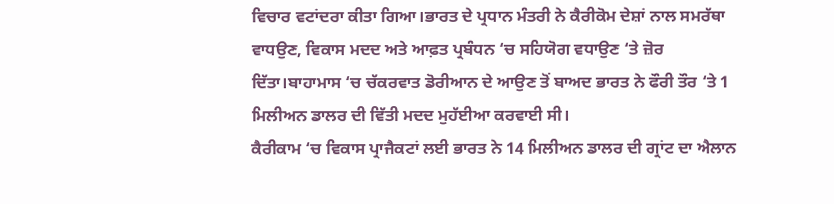ਵਿਚਾਰ ਵਟਾਂਦਰਾ ਕੀਤਾ ਗਿਆ।ਭਾਰਤ ਦੇ ਪ੍ਰਧਾਨ ਮੰਤਰੀ ਨੇ ਕੈਰੀਕੋਮ ਦੇਸ਼ਾਂ ਨਾਲ ਸਮਰੱਥਾ ਵਾਧਉਣ, ਵਿਕਾਸ ਮਦਦ ਅਤੇ ਆਫ਼ਤ ਪ੍ਰਬੰਧਨ ‘ਚ ਸਹਿਯੋਗ ਵਧਾਉਣ ‘ਤੇ ਜ਼ੋਰ ਦਿੱਤਾ।ਬਾਹਾਮਾਸ ‘ਚ ਚੱਕਰਵਾਤ ਡੋਰੀਆਨ ਦੇ ਆਉਣ ਤੋਂ ਬਾਅਦ ਭਾਰਤ ਨੇ ਫੌਰੀ ਤੌਰ ‘ਤੇ 1 ਮਿਲੀਅਨ ਡਾਲਰ ਦੀ ਵਿੱਤੀ ਮਦਦ ਮੁਹੱਈਆ ਕਰਵਾਈ ਸੀ।
ਕੈਰੀਕਾਮ ‘ਚ ਵਿਕਾਸ ਪ੍ਰਾਜੈਕਟਾਂ ਲਈ ਭਾਰਤ ਨੇ 14 ਮਿਲੀਅਨ ਡਾਲਰ ਦੀ ਗ੍ਰਾਂਟ ਦਾ ਐਲਾਨ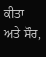ਕੀਤਾ ਅਤੇ ਸੌਰ,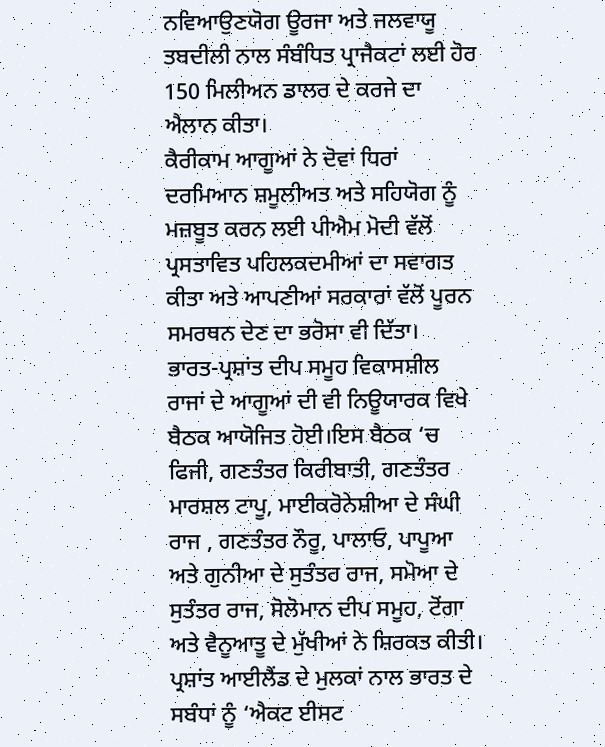ਨਵਿਆਉਣਯੋਗ ਊਰਜਾ ਅਤੇ ਜਲਵਾਯੂ ਤਬਦੀਲੀ ਨਾਲ ਸੰਬੰਧਿਤ ਪ੍ਰਾਜੈਕਟਾਂ ਲਈ ਹੋਰ 150 ਮਿਲੀਅਨ ਡਾਲਰ ਦੇ ਕਰਜੇ ਦਾ ਐਲਾਨ ਕੀਤਾ।
ਕੈਰੀਕਾਮ ਆਗੂਆਂ ਨੇ ਦੋਵਾਂ ਧਿਰਾਂ ਦਰਮਿਆਨ ਸ਼ਮੂਲੀਅਤ ਅਤੇ ਸਹਿਯੋਗ ਨੂੰ ਮਜ਼ਬੂਤ ਕਰਨ ਲਈ ਪੀਐਮ ਮੋਦੀ ਵੱਲੋਂ ਪ੍ਰਸਤਾਵਿਤ ਪਹਿਲਕਦਮੀਆਂ ਦਾ ਸਵਾਗਤ ਕੀਤਾ ਅਤੇ ਆਪਣੀਆਂ ਸਰਕਾਰਾਂ ਵੱਲੋਂ ਪੂਰਨ ਸਮਰਥਨ ਦੇਣ ਦਾ ਭਰੋਸਾ ਵੀ ਦਿੱਤਾ।
ਭਾਰਤ-ਪ੍ਰਸ਼ਾਂਤ ਦੀਪ ਸਮੂਹ ਵਿਕਾਸਸ਼ੀਲ ਰਾਜਾਂ ਦੇ ਆਗੂਆਂ ਦੀ ਵੀ ਨਿਊਯਾਰਕ ਵਿਖੇ ਬੈਠਕ ਆਯੋਜਿਤ ਹੋਈ।ਇਸ ਬੈਠਕ ‘ਚ ਫਿਜੀ, ਗਣਤੰਤਰ ਕਿਰੀਬਾਤੀ, ਗਣਤੰਤਰ ਮਾਰਸ਼ਲ ਟਾਪੂ, ਮਾਈਕਰੋਨੇਸ਼ੀਆ ਦੇ ਸੰਘੀ ਰਾਜ , ਗਣਤੰਤਰ ਨੌਰੂ, ਪਾਲਾਓ, ਪਾਪੂਆ ਅਤੇ ਗੁਨੀਆ ਦੇ ਸੁਤੰਤਰ ਰਾਜ, ਸਮੋਆ ਦੇ ਸੁਤੰਤਰ ਰਾਜ, ਸੋਲੋਮਾਨ ਦੀਪ ਸਮੂਹ, ਟੋਂਗਾ ਅਤੇ ਵੈਨੂਆਤੂ ਦੇ ਮੁੱਖੀਆਂ ਨੇ ਸ਼ਿਰਕਤ ਕੀਤੀ।
ਪ੍ਰਸ਼ਾਂਤ ਆਈਲੈਂਡ ਦੇ ਮੁਲਕਾਂ ਨਾਲ ਭਾਰਤ ਦੇ ਸਬੰਧਾਂ ਨੂੰ ‘ਐਕਟ ਈਸਟ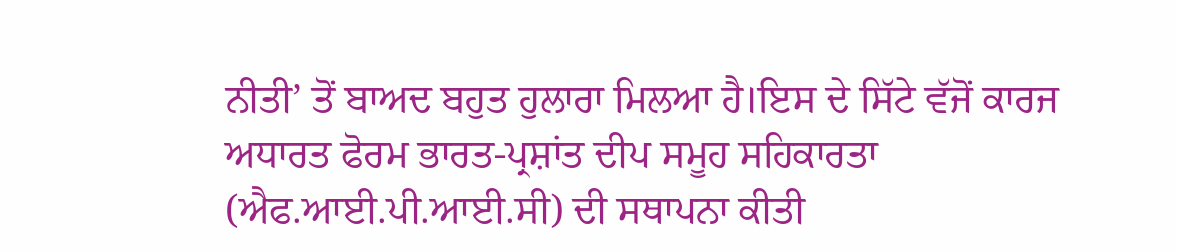ਨੀਤੀ’ ਤੋਂ ਬਾਅਦ ਬਹੁਤ ਹੁਲਾਰਾ ਮਿਲਆ ਹੈ।ਇਸ ਦੇ ਸਿੱਟੇ ਵੱਜੋਂ ਕਾਰਜ ਅਧਾਰਤ ਫੋਰਮ ਭਾਰਤ-ਪ੍ਰਸ਼ਾਂਤ ਦੀਪ ਸਮੂਹ ਸਹਿਕਾਰਤਾ (ਐਫ.ਆਈ.ਪੀ.ਆਈ.ਸੀ) ਦੀ ਸਥਾਪਨਾ ਕੀਤੀ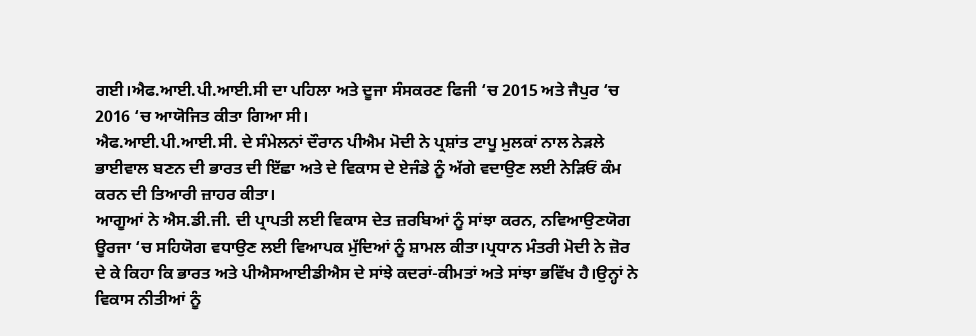ਗਈ।ਐਫ.ਆਈ.ਪੀ.ਆਈ.ਸੀ ਦਾ ਪਹਿਲਾ ਅਤੇ ਦੂਜਾ ਸੰਸਕਰਣ ਫਿਜੀ ‘ਚ 2015 ਅਤੇ ਜੈਪੁਰ ‘ਚ 2016 ‘ਚ ਆਯੋਜਿਤ ਕੀਤਾ ਗਿਆ ਸੀ।
ਐਫ.ਆਈ.ਪੀ.ਆਈ.ਸੀ. ਦੇ ਸੰਮੇਲਨਾਂ ਦੌਰਾਨ ਪੀਐਮ ਮੋਦੀ ਨੇ ਪ੍ਰਸ਼ਾਂਤ ਟਾਪੂ ਮੁਲਕਾਂ ਨਾਲ ਨੇੜਲੇ ਭਾਈਵਾਲ ਬਣਨ ਦੀ ਭਾਰਤ ਦੀ ਇੱਛਾ ਅਤੇ ਦੇ ਵਿਕਾਸ ਦੇ ਏਜੰਡੇ ਨੂੰ ਅੱਗੇ ਵਦਾਉਣ ਲਈ ਨੇੜਿਓਂ ਕੰਮ ਕਰਨ ਦੀ ਤਿਆਰੀ ਜ਼ਾਹਰ ਕੀਤਾ।
ਆਗੂਆਂ ਨੇ ਐਸ.ਡੀ.ਜੀ. ਦੀ ਪ੍ਰਾਪਤੀ ਲਈ ਵਿਕਾਸ ਦੇਤ ਜ਼ਰਬਿਆਂ ਨੂੰ ਸਾਂਝਾ ਕਰਨ, ਨਵਿਆਉਣਯੋਗ ਊਰਜਾ ‘ਚ ਸਹਿਯੋਗ ਵਧਾਉਣ ਲਈ ਵਿਆਪਕ ਮੁੱਦਿਆਂ ਨੂੰ ਸ਼ਾਮਲ ਕੀਤਾ।ਪ੍ਰਧਾਨ ਮੰਤਰੀ ਮੋਦੀ ਨੇ ਜ਼ੋਰ ਦੇ ਕੇ ਕਿਹਾ ਕਿ ਭਾਰਤ ਅਤੇ ਪੀਐਸਆਈਡੀਐਸ ਦੇ ਸਾਂਝੇ ਕਦਰਾਂ-ਕੀਮਤਾਂ ਅਤੇ ਸਾਂਝਾ ਭਵਿੱਖ ਹੈ।ਉਨ੍ਹਾਂ ਨੇ ਵਿਕਾਸ ਨੀਤੀਆਂ ਨੂੰ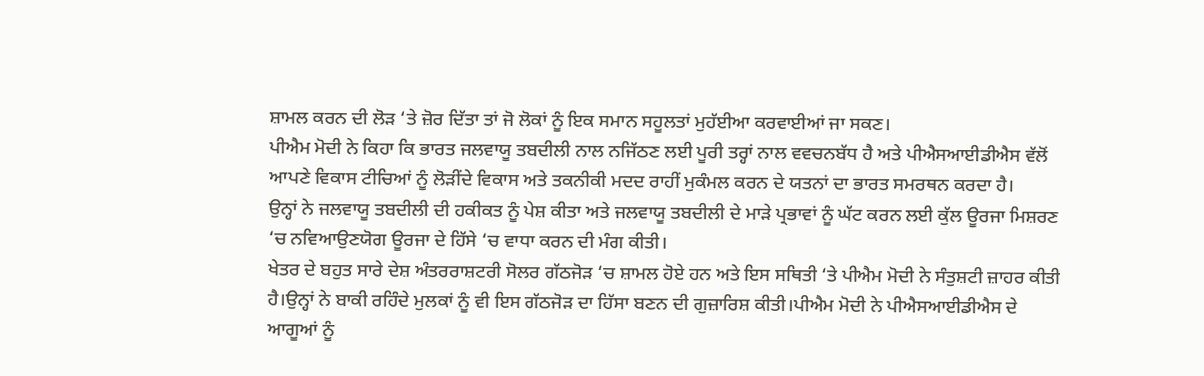ਸ਼ਾਮਲ ਕਰਨ ਦੀ ਲੋੜ ‘ਤੇ ਜ਼ੋਰ ਦਿੱਤਾ ਤਾਂ ਜੋ ਲੋਕਾਂ ਨੂੰ ਇਕ ਸਮਾਨ ਸਹੂਲਤਾਂ ਮੁਹੱਈਆ ਕਰਵਾਈਆਂ ਜਾ ਸਕਣ।
ਪੀਐਮ ਮੋਦੀ ਨੇ ਕਿਹਾ ਕਿ ਭਾਰਤ ਜਲਵਾਯੂ ਤਬਦੀਲੀ ਨਾਲ ਨਜਿੱਠਣ ਲਈ ਪੂਰੀ ਤਰ੍ਹਾਂ ਨਾਲ ਵਵਚਨਬੱਧ ਹੈ ਅਤੇ ਪੀਐਸਆਈਡੀਐਸ ਵੱਲੋਂ ਆਪਣੇ ਵਿਕਾਸ ਟੀਚਿਆਂ ਨੂੰ ਲੋੜੀਂਦੇ ਵਿਕਾਸ ਅਤੇ ਤਕਨੀਕੀ ਮਦਦ ਰਾਹੀਂ ਮੁਕੰਮਲ ਕਰਨ ਦੇ ਯਤਨਾਂ ਦਾ ਭਾਰਤ ਸਮਰਥਨ ਕਰਦਾ ਹੈ।
ਉਨ੍ਹਾਂ ਨੇ ਜਲਵਾਯੂ ਤਬਦੀਲੀ ਦੀ ਹਕੀਕਤ ਨੂੰ ਪੇਸ਼ ਕੀਤਾ ਅਤੇ ਜਲਵਾਯੂ ਤਬਦੀਲੀ ਦੇ ਮਾੜੇ ਪ੍ਰਭਾਵਾਂ ਨੂੰ ਘੱਟ ਕਰਨ ਲਈ ਕੁੱਲ ਊਰਜਾ ਮਿਸ਼ਰਣ ‘ਚ ਨਵਿਆਉਣਯੋਗ ਊਰਜਾ ਦੇ ਹਿੱਸੇ ‘ਚ ਵਾਧਾ ਕਰਨ ਦੀ ਮੰਗ ਕੀਤੀ।
ਖੇਤਰ ਦੇ ਬਹੁਤ ਸਾਰੇ ਦੇਸ਼ ਅੰਤਰਰਾਸ਼ਟਰੀ ਸੋਲਰ ਗੱਠਜੋੜ ‘ਚ ਸ਼ਾਮਲ ਹੋਏ ਹਨ ਅਤੇ ਇਸ ਸਥਿਤੀ ‘ਤੇ ਪੀਐਮ ਮੋਦੀ ਨੇ ਸੰਤੁਸ਼ਟੀ ਜ਼ਾਹਰ ਕੀਤੀ ਹੈ।ਉਨ੍ਹਾਂ ਨੇ ਬਾਕੀ ਰਹਿੰਦੇ ਮੁਲਕਾਂ ਨੂੰ ਵੀ ਇਸ ਗੱਠਜੋੜ ਦਾ ਹਿੱਸਾ ਬਣਨ ਦੀ ਗੁਜ਼ਾਰਿਸ਼ ਕੀਤੀ।ਪੀਐਮ ਮੋਦੀ ਨੇ ਪੀਐਸਆਈਡੀਐਸ ਦੇ ਆਗੂਆਂ ਨੂੰ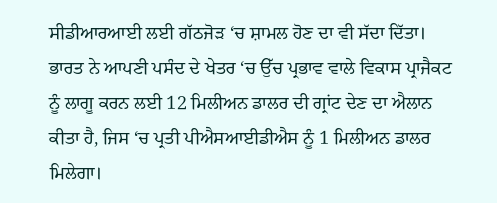ਸੀਡੀਆਰਆਈ ਲਈ ਗੱਠਜੋੜ ‘ਚ ਸ਼ਾਮਲ ਹੋਣ ਦਾ ਵੀ ਸੱਦਾ ਦਿੱਤਾ।
ਭਾਰਤ ਨੇ ਆਪਣੀ ਪਸੰਦ ਦੇ ਖੇਤਰ ‘ਚ ਉੱਚ ਪ੍ਰਭਾਵ ਵਾਲੇ ਵਿਕਾਸ ਪ੍ਰਾਜੈਕਟ ਨੂੰ ਲਾਗੂ ਕਰਨ ਲਈ 12 ਮਿਲੀਅਨ ਡਾਲਰ ਦੀ ਗ੍ਰਾਂਟ ਦੇਣ ਦਾ ਐਲਾਨ ਕੀਤਾ ਹੈ, ਜਿਸ ‘ਚ ਪ੍ਰਤੀ ਪੀਐਸਆਈਡੀਐਸ ਨੂੰ 1 ਮਿਲੀਅਨ ਡਾਲਰ ਮਿਲੇਗਾ।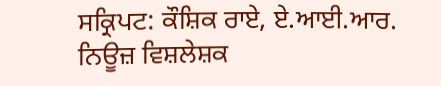ਸਕ੍ਰਿਪਟ: ਕੌਸ਼ਿਕ ਰਾਏ, ਏ.ਆਈ.ਆਰ. ਨਿਊਜ਼ ਵਿਸ਼ਲੇਸ਼ਕ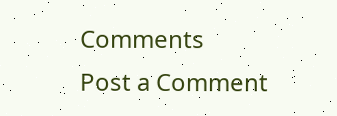Comments
Post a Comment